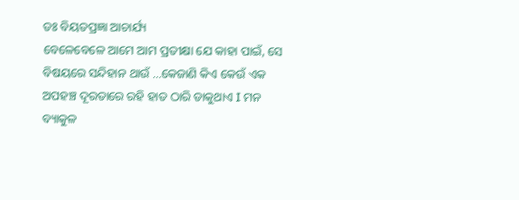ଡଃ ବିୟତପ୍ରଜ୍ଞା ଆଚାର୍ଯ୍ୟ
ବେଳେବେଳେ ଆମେ ଆମ ପ୍ରତୀକ୍ଷା ଯେ କାହା ପାଇଁ, ସେ ବିଷୟରେ ସନ୍ଦିହାନ ଥାଉଁ …କେଜାଣି କିଏ କେଉଁ ଏକ ଅପହଞ୍ଚ ଦୂରତାରେ ରହି ହାତ ଠାରି ଡାକୁଥାଏ I ମନ ବ୍ୟାକୁଳ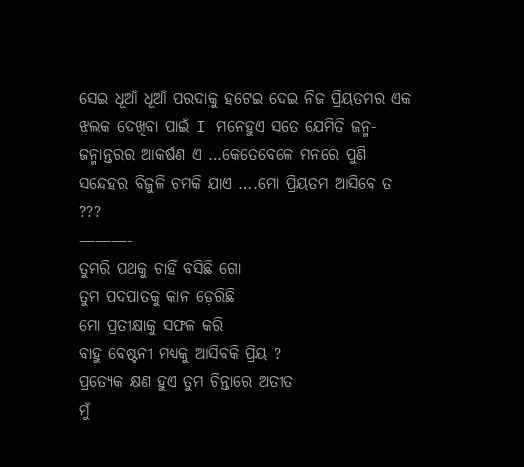ସେଇ ଧୂଆଁ ଧୂଆଁ ପରଦାକୁ ହଟେଇ ଦେଇ ନିଜ ପ୍ରିୟତମର ଏକ ଝଲକ ଦେଖିବା ପାଇଁ I ମନେହୁଏ ସତେ ଯେମିତି ଜନ୍ମ-ଜନ୍ମାନ୍ତରର ଆକର୍ଷଣ ଏ …କେତେବେଳେ ମନରେ ପୁଣି ସନ୍ଦେହର ବିଜୁଳି ଚମକି ଯାଏ ….ମୋ ପ୍ରିୟତମ ଆସିବେ ତ ???
———-
ତୁମରି ପଥକୁ ଚାହିଁ ବସିଛି ଗୋ
ତୁମ ପଦପାତକୁ କାନ ଡ଼େରିଛି
ମୋ ପ୍ରତୀକ୍ଷାକୁ ସଫଳ କରି
ବାହୁ ବେଷ୍ଟନୀ ମଧ୍ୟକୁ ଆସିବକି ପ୍ରିୟ ?
ପ୍ରତ୍ୟେକ କ୍ଷଣ ହୁଏ ତୁମ ଚିନ୍ତାରେ ଅତୀତ
ମୁଁ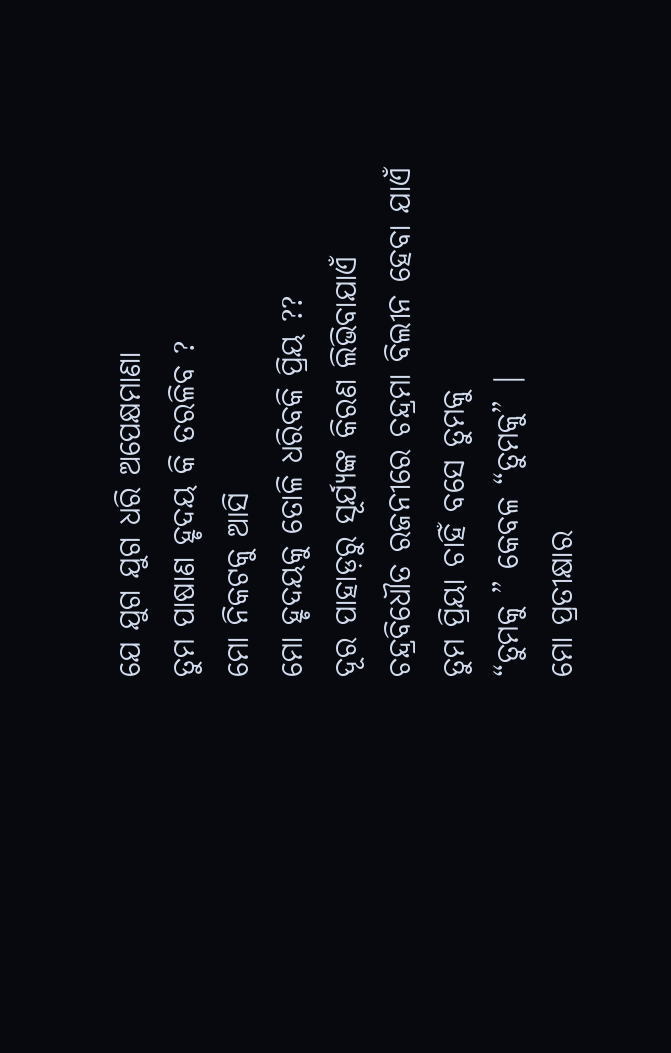ଯେ ଯୁଗ ଯୁଗ ଧରି ଅପେକ୍ଷମାଣା
ତୁମ ପାଷାଣ ହୃଦୟ କି ତରଳିବ ?
ମୋ ନିକଟକୁ ଆସି
ମୋ ହୃଦୟକୁ ତୋଳି ଧରିବକି ପ୍ରିୟ ??
ଦୂର ପାହାଡ଼ରୁ ସୂର୍ଯ୍ୟଙ୍କ କିରଣ ଲିଭିବାଯାଏଁ
ଚନ୍ଦ୍ରବିଧୌତ ରଜନୀରେ ଚନ୍ଦ୍ରମା ବିଲୀନ ହେବା ଯାଏଁ
ତୁମ ପ୍ରିୟା ଚାହିଁ ବସେ ତୁମକୁ
“ତୁମକୁ ” କେବଳ “ତୁମକୁ” |
ମୋ ପ୍ରତୀକ୍ଷାର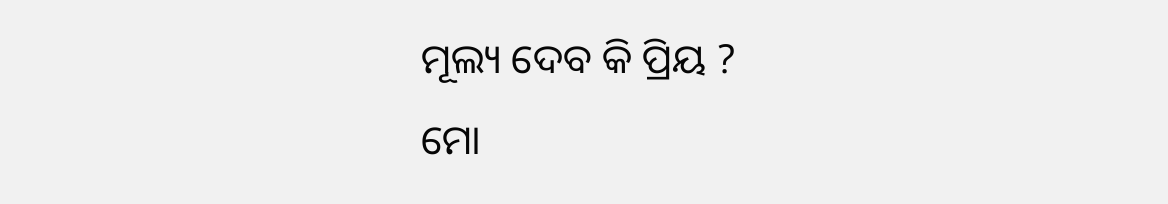ମୂଲ୍ୟ ଦେବ କି ପ୍ରିୟ ?
ମୋ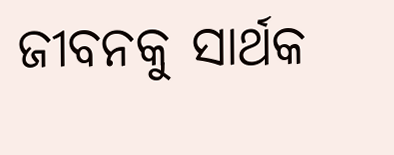ଜୀବନକୁ ସାର୍ଥକ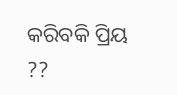କରିବକି ପ୍ରିୟ ??